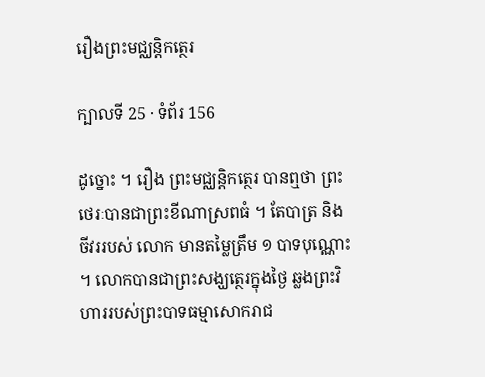រឿងព្រះមជ្ឈន្តិកត្ថេរ

ក្បាលទី 25 · ទំព័រ 156

ដូច្នោះ ។ រឿង ព្រះមជ្ឈន្តិកត្ថេរ បានឮថា ព្រះថេរៈបានជាព្រះខីណាស្រពធំ ។ តែបាត្រ និងចីវររបស់ លោក មានតម្លៃត្រឹម ១ បាទបុណ្ណោះ ។ លោកបានជាព្រះសង្ឃត្ថេរក្នុងថ្ងៃ ឆ្លងព្រះវិហាររបស់ព្រះបាទធម្មាសោករាជ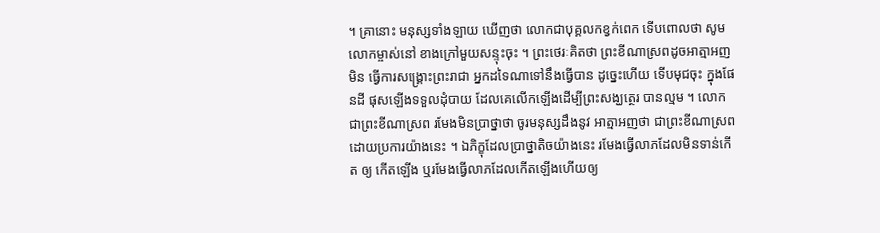។ គ្រានោះ មនុស្សទាំងឡាយ ឃើញថា លោកជាបុគ្គលកខ្វក់ពេក ទើបពោលថា សូមលោកម្ចាស់នៅ ខាងក្រៅមួយសន្ទុះចុះ ។ ព្រះថេរៈគិតថា ព្រះខីណាស្រពដូចអាត្មាអញ មិន ធ្វើការសង្គ្រោះព្រះរាជា អ្នកដទៃណាទៅនឹងធ្វើបាន ដូច្នេះហើយ ទើបមុជចុះ ក្នុងផែនដី ផុសឡើងទទួលដុំបាយ ដែលគេលើកឡើងដើម្បីព្រះសង្ឃត្ថេរ បានល្មម ។ លោកជាព្រះខីណាស្រព រមែងមិនប្រាថ្នាថា ចូរមនុស្សដឹងនូវ អាត្មាអញថា ជាព្រះខីណាស្រព ដោយប្រការយ៉ាងនេះ ។ ឯភិក្ខុដែលប្រាថ្នាតិចយ៉ាងនេះ រមែងធ្វើលាភដែលមិនទាន់កើត ឲ្យ កើតឡើង ឬរមែងធ្វើលាភដែលកើតឡើងហើយឲ្យ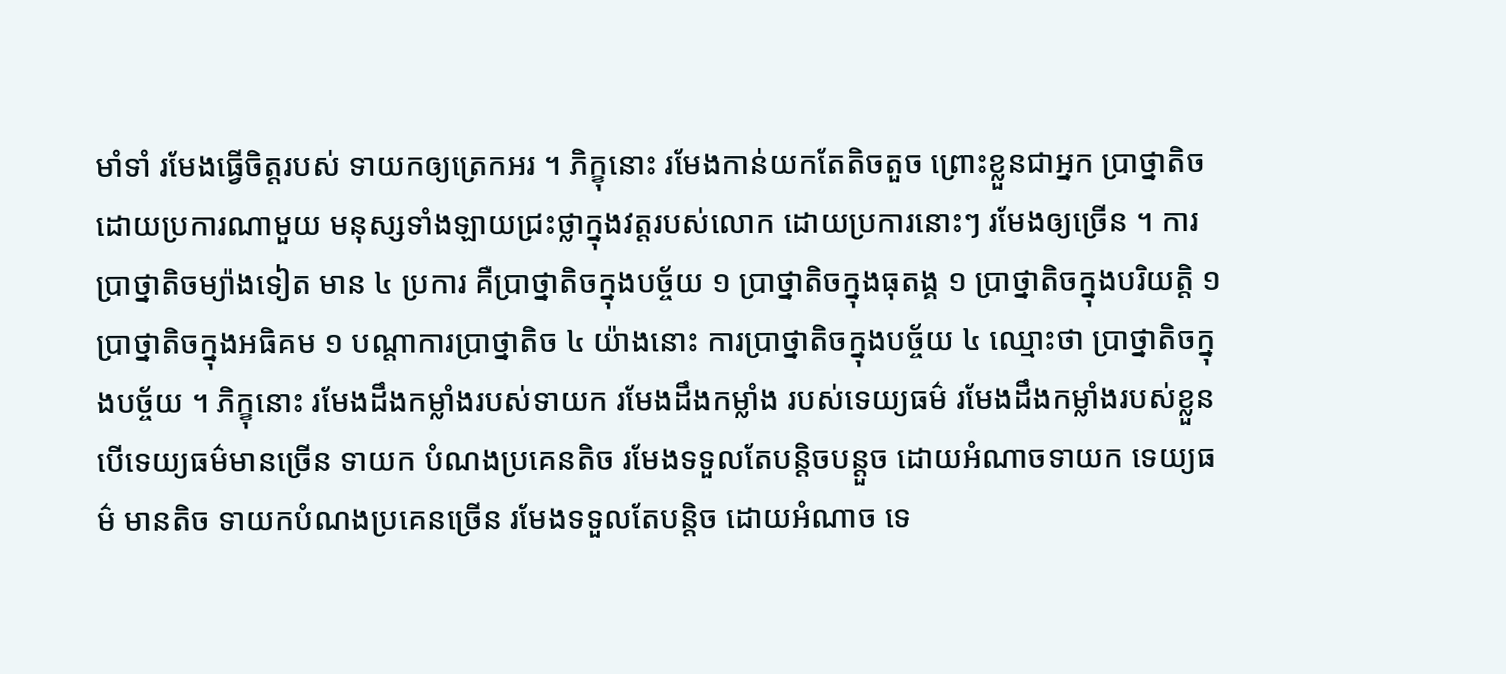មាំទាំ រមែងធ្វើចិត្តរបស់ ទាយកឲ្យត្រេកអរ ។ ភិក្ខុនោះ រមែងកាន់យកតែតិចតួច ព្រោះខ្លួនជាអ្នក ប្រាថ្នាតិច ដោយប្រការណាមួយ មនុស្សទាំងឡាយជ្រះថ្លាក្នុងវត្តរបស់លោក ដោយប្រការនោះៗ រមែងឲ្យច្រើន ។ ការប្រាថ្នាតិចម្យ៉ាងទៀត មាន ៤ ប្រការ គឺប្រាថ្នាតិចក្នុងបច្ច័យ ១ ប្រាថ្នាតិចក្នុងធុតង្គ ១ ប្រាថ្នាតិចក្នុងបរិយត្តិ ១ ប្រាថ្នាតិចក្នុងអធិគម ១ បណ្តាការប្រាថ្នាតិច ៤ យ៉ាងនោះ ការប្រាថ្នាតិចក្នុងបច្ច័យ ៤ ឈ្មោះថា ប្រាថ្នាតិចក្នុងបច្ច័យ ។ ភិក្ខុនោះ រមែងដឹងកម្លាំងរបស់ទាយក រមែងដឹងកម្លាំង របស់ទេយ្យធម៌ រមែងដឹងកម្លាំងរបស់ខ្លួន បើទេយ្យធម៌មានច្រើន ទាយក បំណងប្រគេនតិច រមែងទទួលតែបន្តិចបន្តួច ដោយអំណាចទាយក ទេយ្យធម៌ មានតិច ទាយកបំណងប្រគេនច្រើន រមែងទទួលតែបន្តិច ដោយអំណាច ទេ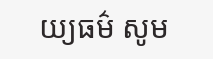យ្យធម៌ សូម